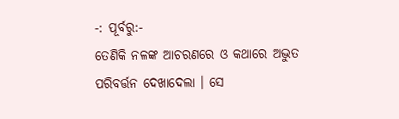-: ପୂର୍ବରୁ:-
ତେଣିକି ନଳଙ୍କ ଆଚରଣରେ ଓ କଥାରେ ଅଦ୍ଭୁତ ପରିବର୍ତ୍ତନ ଦେଖାଦେଲା । ସେ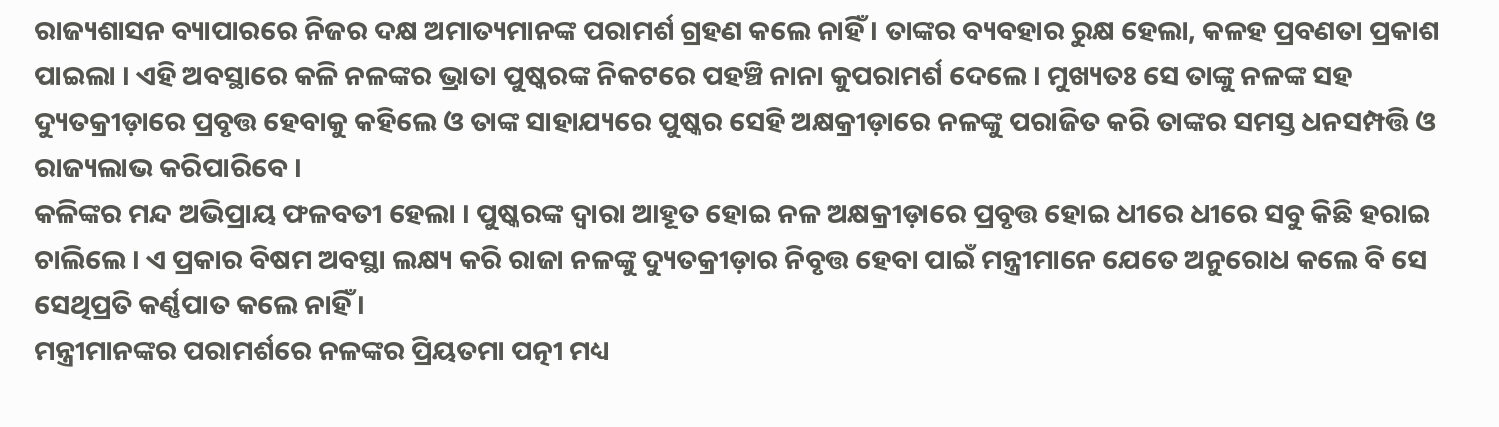ରାଜ୍ୟଶାସନ ବ୍ୟାପାରରେ ନିଜର ଦକ୍ଷ ଅମାତ୍ୟମାନଙ୍କ ପରାମର୍ଶ ଗ୍ରହଣ କଲେ ନାହିଁ । ତାଙ୍କର ବ୍ୟବହାର ରୁକ୍ଷ ହେଲା, କଳହ ପ୍ରବଣତା ପ୍ରକାଶ ପାଇଲା । ଏହି ଅବସ୍ଥାରେ କଳି ନଳଙ୍କର ଭ୍ରାତା ପୁଷ୍କରଙ୍କ ନିକଟରେ ପହଞ୍ଚି ନାନା କୁପରାମର୍ଶ ଦେଲେ । ମୁଖ୍ୟତଃ ସେ ତାଙ୍କୁ ନଳଙ୍କ ସହ ଦ୍ୟୁତକ୍ରୀଡ଼ାରେ ପ୍ରବୃତ୍ତ ହେବାକୁ କହିଲେ ଓ ତାଙ୍କ ସାହାଯ୍ୟରେ ପୁଷ୍କର ସେହି ଅକ୍ଷକ୍ରୀଡ଼ାରେ ନଳଙ୍କୁ ପରାଜିତ କରି ତାଙ୍କର ସମସ୍ତ ଧନସମ୍ପତ୍ତି ଓ ରାଜ୍ୟଲାଭ କରିପାରିବେ ।
କଳିଙ୍କର ମନ୍ଦ ଅଭିପ୍ରାୟ ଫଳବତୀ ହେଲା । ପୁଷ୍କରଙ୍କ ଦ୍ୱାରା ଆହୂତ ହୋଇ ନଳ ଅକ୍ଷକ୍ରୀଡ଼ାରେ ପ୍ରବୃତ୍ତ ହୋଇ ଧୀରେ ଧୀରେ ସବୁ କିଛି ହରାଇ ଚାଲିଲେ । ଏ ପ୍ରକାର ବିଷମ ଅବସ୍ଥା ଲକ୍ଷ୍ୟ କରି ରାଜା ନଳଙ୍କୁ ଦ୍ୟୁତକ୍ରୀଡ଼ାର ନିବୃତ୍ତ ହେବା ପାଇଁ ମନ୍ତ୍ରୀମାନେ ଯେତେ ଅନୁରୋଧ କଲେ ବି ସେ ସେଥିପ୍ରତି କର୍ଣ୍ଣପାତ କଲେ ନାହିଁ ।
ମନ୍ତ୍ରୀମାନଙ୍କର ପରାମର୍ଶରେ ନଳଙ୍କର ପ୍ରିୟତମା ପତ୍ନୀ ମଧ୍ୟ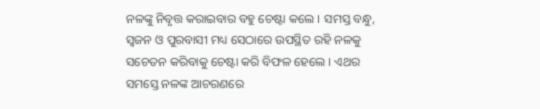ନଳଙ୍କୁ ନିବୃତ୍ତ କରାଇବାର ବହୁ ଚେଷ୍ଟା କଲେ । ସମସ୍ତ ବନ୍ଧୁ, ସ୍ୱଜନ ଓ ପୁରବାସୀ ମଧ୍ୟ ସେଠାରେ ଉପସ୍ଥିତ ରହି ନଳକୁ ସଚେତନ କରିବାକୁ ଚେଷ୍ଟା କରି ବିଫଳ ହେଲେ । ଏଥର ସମସ୍ତେ ନଳଙ୍କ ଆଚରଣରେ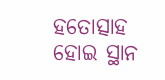ହତୋତ୍ସାହ ହୋଇ ସ୍ଥାନ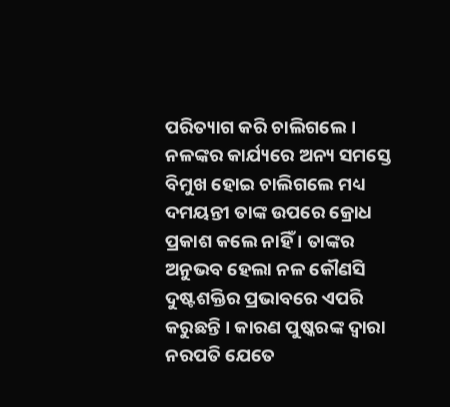ପରିତ୍ୟାଗ କରି ଚାଲିଗଲେ ।
ନଳଙ୍କର କାର୍ଯ୍ୟରେ ଅନ୍ୟ ସମସ୍ତେ ବିମୁଖ ହୋଇ ଚାଲିଗଲେ ମଧ୍ୟ ଦମୟନ୍ତୀ ତାଙ୍କ ଉପରେ କ୍ରୋଧ ପ୍ରକାଶ କଲେ ନାହିଁ । ତାଙ୍କର ଅନୁଭବ ହେଲା ନଳ କୌଣସି ଦୁଷ୍ଟଶକ୍ତିର ପ୍ରଭାବରେ ଏପରି କରୁଛନ୍ତି । କାରଣ ପୁଷ୍କରଙ୍କ ଦ୍ୱାରା ନରପତି ଯେତେ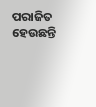ପରାଜିତ ହେଉଛନ୍ତି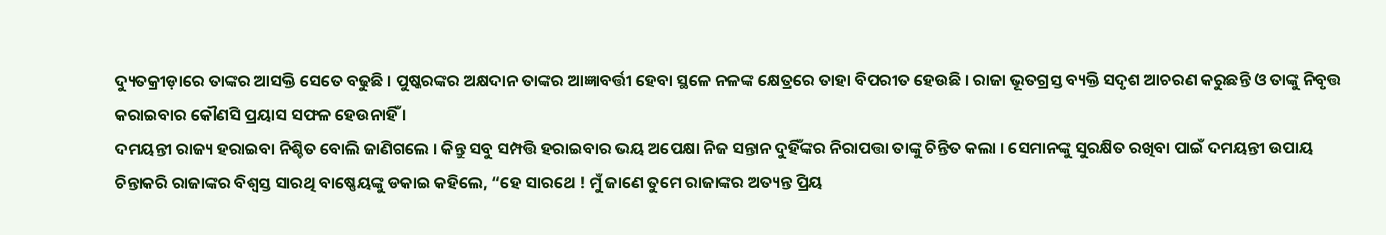ଦ୍ୟୁତକ୍ରୀଡ଼ାରେ ତାଙ୍କର ଆସକ୍ତି ସେତେ ବଢୁଛି । ପୁଷ୍କରଙ୍କର ଅକ୍ଷଦାନ ତାଙ୍କର ଆଜ୍ଞାବର୍ତ୍ତୀ ହେବା ସ୍ଥଳେ ନଳଙ୍କ କ୍ଷେତ୍ରରେ ତାହା ବିପରୀତ ହେଉଛି । ରାଜା ଭୂତଗ୍ରସ୍ତ ବ୍ୟକ୍ତି ସଦୃଶ ଆଚରଣ କରୁଛନ୍ତି ଓ ତାଙ୍କୁ ନିବୃତ୍ତ କରାଇବାର କୌଣସି ପ୍ରୟାସ ସଫଳ ହେଉନାହିଁ ।
ଦମୟନ୍ତୀ ରାଜ୍ୟ ହରାଇବା ନିଶ୍ଚିତ ବୋଲି ଜାଣିଗଲେ । କିନ୍ତୁ ସବୁ ସମ୍ପତ୍ତି ହରାଇବାର ଭୟ ଅପେକ୍ଷା ନିଜ ସନ୍ତାନ ଦୁହିଁଙ୍କର ନିରାପତ୍ତା ତାଙ୍କୁ ଚିନ୍ତିତ କଲା । ସେମାନଙ୍କୁ ସୁରକ୍ଷିତ ରଖିବା ପାଇଁ ଦମୟନ୍ତୀ ଉପାୟ ଚିନ୍ତାକରି ରାଜାଙ୍କର ବିଶ୍ୱସ୍ତ ସାରଥି ବାଷ୍ଣେୟଙ୍କୁ ଡକାଇ କହିଲେ, “ହେ ସାରଥେ ! ମୁଁ ଜାଣେ ତୁମେ ରାଜାଙ୍କର ଅତ୍ୟନ୍ତ ପ୍ରିୟ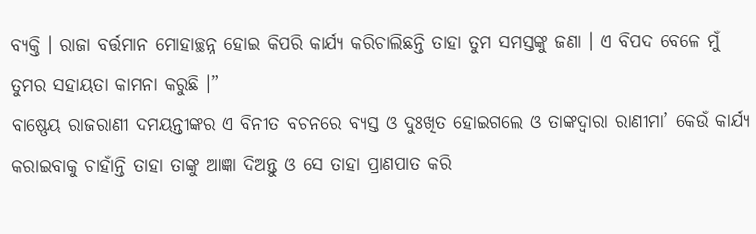ବ୍ୟକ୍ତି । ରାଜା ବର୍ତ୍ତମାନ ମୋହାଚ୍ଛନ୍ନ ହୋଇ କିପରି କାର୍ଯ୍ୟ କରିଚାଲିଛନ୍ତି ତାହା ତୁମ ସମସ୍ତଙ୍କୁ ଜଣା । ଏ ବିପଦ ବେଳେ ମୁଁ ତୁମର ସହାୟତା କାମନା କରୁଛି ।”
ବାଷ୍ଣେୟ ରାଜରାଣୀ ଦମୟନ୍ତୀଙ୍କର ଏ ବିନୀତ ବଚନରେ ବ୍ୟସ୍ତ ଓ ଦୁଃଖିତ ହୋଇଗଲେ ଓ ତାଙ୍କଦ୍ୱାରା ରାଣୀମା’ କେଉଁ କାର୍ଯ୍ୟ କରାଇବାକୁ ଚାହାଁନ୍ତି ତାହା ତାଙ୍କୁ ଆଜ୍ଞା ଦିଅନ୍ତୁ ଓ ସେ ତାହା ପ୍ରାଣପାତ କରି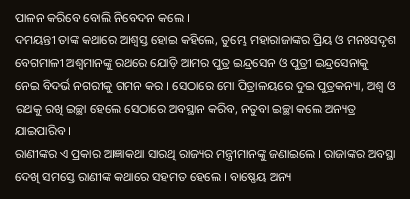ପାଳନ କରିବେ ବୋଲି ନିବେଦନ କଲେ ।
ଦମୟନ୍ତୀ ତାଙ୍କ କଥାରେ ଆଶ୍ୱସ୍ତ ହୋଇ କହିଲେ, ତୁମ୍ଭେ ମହାରାଜାଙ୍କର ପ୍ରିୟ ଓ ମନଃସଦୃଶ ବେଗମାଳୀ ଅଶ୍ୱମାନଙ୍କୁ ରଥରେ ଯୋଡ଼ି ଆମର ପୁତ୍ର ଇନ୍ଦ୍ରସେନ ଓ ପୁତ୍ରୀ ଇନ୍ଦ୍ରସେନାକୁ ନେଇ ବିଦର୍ଭ ନଗରୀକୁ ଗମନ କର । ସେଠାରେ ମୋ ପିତ୍ରାଳୟରେ ଦୁଇ ପୁତ୍ରକନ୍ୟା, ଅଶ୍ୱ ଓ ରଥକୁ ରଖି ଇଚ୍ଛା ହେଲେ ସେଠାରେ ଅବସ୍ଥାନ କରିବ, ନତୁବା ଇଚ୍ଛା କଲେ ଅନ୍ୟତ୍ର ଯାଇପାରିବ ।
ରାଣୀଙ୍କର ଏ ପ୍ରକାର ଆଜ୍ଞାକଥା ସାରଥି ରାଜ୍ୟର ମନ୍ତ୍ରୀମାନଙ୍କୁ ଜଣାଇଲେ । ରାଜାଙ୍କର ଅବସ୍ଥା ଦେଖି ସମସ୍ତେ ରାଣୀଙ୍କ କଥାରେ ସହମତ ହେଲେ । ବାଷ୍ଣେୟ ଅନ୍ୟ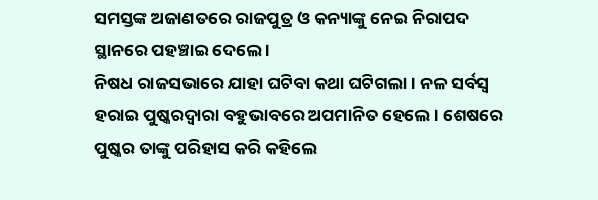ସମସ୍ତଙ୍କ ଅଜାଣତରେ ରାଜପୁତ୍ର ଓ କନ୍ୟାଙ୍କୁ ନେଇ ନିରାପଦ ସ୍ଥାନରେ ପହଞ୍ଚାଇ ଦେଲେ ।
ନିଷଧ ରାଜସଭାରେ ଯାହା ଘଟିବା କଥା ଘଟିଗଲା । ନଳ ସର୍ବସ୍ୱ ହରାଇ ପୁଷ୍କରଦ୍ୱାରା ବହୁଭାବରେ ଅପମାନିତ ହେଲେ । ଶେଷରେ ପୁଷ୍କର ତାଙ୍କୁ ପରିହାସ କରି କହିଲେ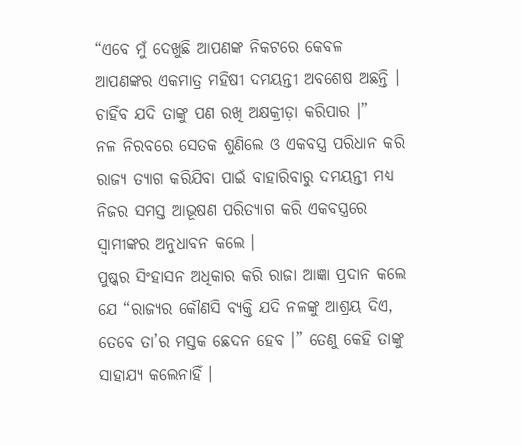“ଏବେ ମୁଁ ଦେଖୁଛି ଆପଣଙ୍କ ନିକଟରେ କେବଳ ଆପଣଙ୍କର ଏକମାତ୍ର ମହିଷୀ ଦମୟନ୍ତୀ ଅବଶେଷ ଅଛନ୍ତି । ଚାହିଁବ ଯଦି ତାଙ୍କୁ ପଣ ରଖି ଅକ୍ଷକ୍ରୀଡ଼ା କରିପାର ।”
ନଳ ନିରବରେ ସେତକ ଶୁଣିଲେ ଓ ଏକବସ୍ତ୍ର ପରିଧାନ କରି ରାଜ୍ୟ ତ୍ୟାଗ କରିଯିବା ପାଇଁ ବାହାରିବାରୁ ଦମୟନ୍ତୀ ମଧ୍ୟ ନିଜର ସମସ୍ତ ଆଭୂଷଣ ପରିତ୍ୟାଗ କରି ଏକବସ୍ତ୍ରରେ ସ୍ୱାମୀଙ୍କର ଅନୁଧାବନ କଲେ ।
ପୁଷ୍କର ସିଂହାସନ ଅଧିକାର କରି ରାଜା ଆଜ୍ଞା ପ୍ରଦାନ କଲେ ଯେ “ରାଜ୍ୟର କୌଣସି ବ୍ୟକ୍ତି ଯଦି ନଳଙ୍କୁ ଆଶ୍ରୟ ଦିଏ, ତେବେ ତା’ର ମସ୍ତକ ଛେଦନ ହେବ ।” ତେଣୁ କେହି ତାଙ୍କୁ ସାହାଯ୍ୟ କଲେନାହିଁ ।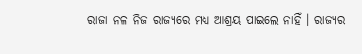ରାଜା ନଳ ନିଜ ରାଜ୍ୟରେ ମଧ୍ୟ ଆଶ୍ରୟ ପାଇଲେ ନାହିଁ । ରାଜ୍ୟର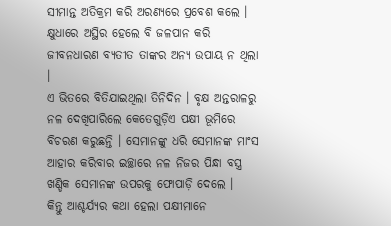ସୀମାନ୍ତ ଅତିକ୍ରମ କରି ଅରଣ୍ୟରେ ପ୍ରବେଶ କଲେ । କ୍ଷୁଧାରେ ଅସ୍ଥିର ହେଲେ ବି ଜଳପାନ କରି ଜୀବନଧାରଣ ବ୍ୟତୀତ ତାଙ୍କର ଅନ୍ୟ ଉପାୟ ନ ଥିଲା ।
ଏ ଭିତରେ ବିତିଯାଇଥିଲା ତିନିଦିନ । ବୃକ୍ଷ ଅନ୍ତରାଳରୁ ନଳ ଦେଖିପାରିଲେ କେତେଗୁଡ଼ିଏ ପକ୍ଷୀ ଭୂମିରେ ବିଚରଣ କରୁଛନ୍ତି । ସେମାନଙ୍କୁ ଧରି ସେମାନଙ୍କ ମାଂସ ଆହାର କରିବାର ଇଚ୍ଛାରେ ନଳ ନିଜର ପିନ୍ଧା ବସ୍ତ୍ର ଖଣ୍ଡିକ ସେମାନଙ୍କ ଉପରକୁ ଫୋପାଡ଼ି ଦେଲେ ।
କିନ୍ତୁ ଆଶ୍ଚର୍ଯ୍ୟର କଥା ହେଲା ପକ୍ଷୀମାନେ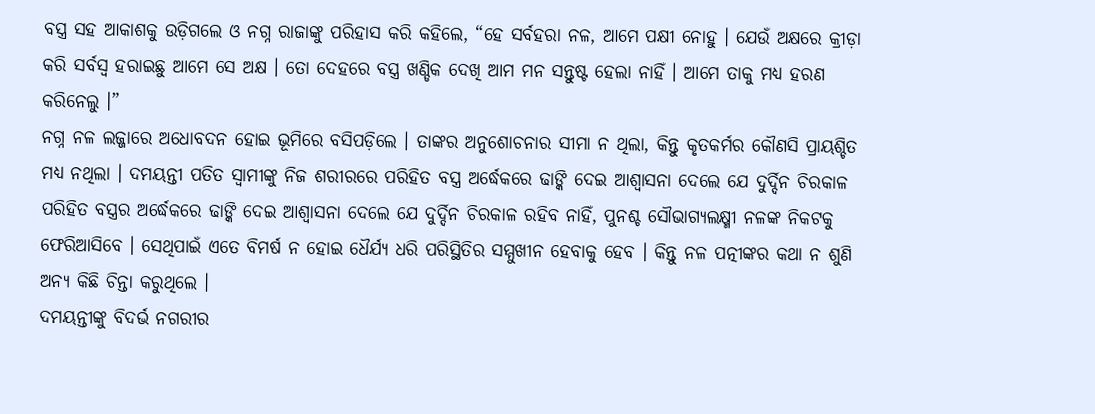ବସ୍ତ୍ର ସହ ଆକାଶକୁ ଉଡ଼ିଗଲେ ଓ ନଗ୍ନ ରାଜାଙ୍କୁ ପରିହାସ କରି କହିଲେ, “ହେ ସର୍ବହରା ନଳ, ଆମେ ପକ୍ଷୀ ନୋହୁ । ଯେଉଁ ଅକ୍ଷରେ କ୍ରୀଡ଼ା କରି ସର୍ବସ୍ୱ ହରାଇଛୁ ଆମେ ସେ ଅକ୍ଷ । ତୋ ଦେହରେ ବସ୍ତ୍ର ଖଣ୍ଡିକ ଦେଖି ଆମ ମନ ସନ୍ତୁଷ୍ଟ ହେଲା ନାହିଁ । ଆମେ ତାକୁ ମଧ୍ୟ ହରଣ କରିନେଲୁ ।”
ନଗ୍ନ ନଳ ଲଜ୍ଜାରେ ଅଧୋବଦନ ହୋଇ ଭୂମିରେ ବସିପଡ଼ିଲେ । ତାଙ୍କର ଅନୁଶୋଚନାର ସୀମା ନ ଥିଲା, କିନ୍ତୁ କୃତକର୍ମର କୌଣସି ପ୍ରାୟଶ୍ଚିତ ମଧ୍ୟ ନଥିଲା । ଦମୟନ୍ତୀ ପତିତ ସ୍ୱାମୀଙ୍କୁ ନିଜ ଶରୀରରେ ପରିହିତ ବସ୍ତ୍ର ଅର୍ଦ୍ଧେକରେ ଢାଙ୍କି ଦେଇ ଆଶ୍ୱାସନା ଦେଲେ ଯେ ଦୁର୍ଦ୍ଦିନ ଚିରକାଳ ପରିହିତ ବସ୍ତ୍ରର ଅର୍ଦ୍ଧେକରେ ଢାଙ୍କି ଦେଇ ଆଶ୍ୱାସନା ଦେଲେ ଯେ ଦୁର୍ଦ୍ଦିନ ଚିରକାଳ ରହିବ ନାହିଁ, ପୁନଶ୍ଚ ସୌଭାଗ୍ୟଲକ୍ଷ୍ମୀ ନଳଙ୍କ ନିକଟକୁ ଫେରିଆସିବେ । ସେଥିପାଇଁ ଏତେ ବିମର୍ଷ ନ ହୋଇ ଧୈର୍ଯ୍ୟ ଧରି ପରିସ୍ଥିତିର ସମ୍ମୁଖୀନ ହେବାକୁ ହେବ । କିନ୍ତୁ ନଳ ପତ୍ନୀଙ୍କର କଥା ନ ଶୁଣି ଅନ୍ୟ କିଛି ଚିନ୍ତା କରୁଥିଲେ ।
ଦମୟନ୍ତୀଙ୍କୁ ବିଦର୍ଭ ନଗରୀର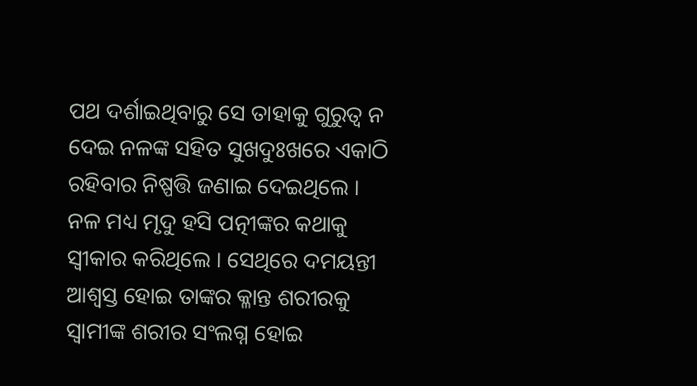ପଥ ଦର୍ଶାଇଥିବାରୁ ସେ ତାହାକୁ ଗୁରୁତ୍ୱ ନ ଦେଇ ନଳଙ୍କ ସହିତ ସୁଖଦୁଃଖରେ ଏକାଠି ରହିବାର ନିଷ୍ପତ୍ତି ଜଣାଇ ଦେଇଥିଲେ ।
ନଳ ମଧ୍ୟ ମୃଦୁ ହସି ପତ୍ନୀଙ୍କର କଥାକୁ ସ୍ୱୀକାର କରିଥିଲେ । ସେଥିରେ ଦମୟନ୍ତୀ ଆଶ୍ୱସ୍ତ ହୋଇ ତାଙ୍କର କ୍ଳାନ୍ତ ଶରୀରକୁ ସ୍ୱାମୀଙ୍କ ଶରୀର ସଂଲଗ୍ନ ହୋଇ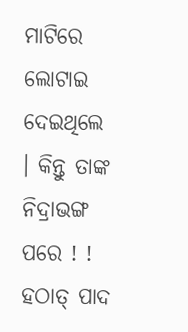ମାଟିରେ ଲୋଟାଇ ଦେଇଥିଲେ । କିନ୍ତୁ ତାଙ୍କ ନିଦ୍ରାଭଙ୍ଗ ପରେ ! !
ହଠାତ୍ ପାଦ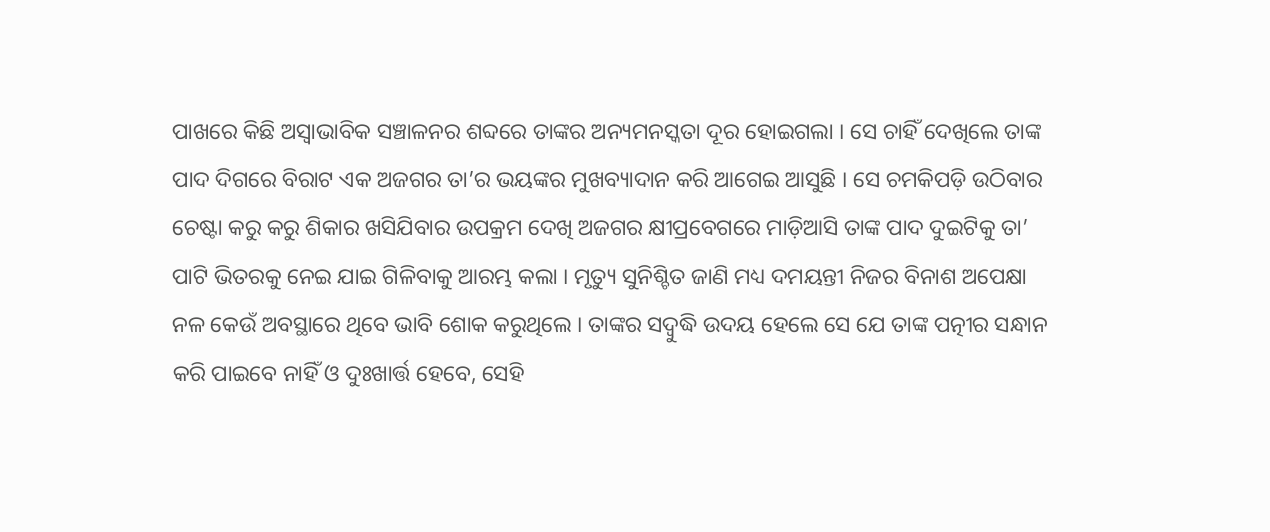ପାଖରେ କିଛି ଅସ୍ୱାଭାବିକ ସଞ୍ଚାଳନର ଶବ୍ଦରେ ତାଙ୍କର ଅନ୍ୟମନସ୍କତା ଦୂର ହୋଇଗଲା । ସେ ଚାହିଁ ଦେଖିଲେ ତାଙ୍କ ପାଦ ଦିଗରେ ବିରାଟ ଏକ ଅଜଗର ତା’ର ଭୟଙ୍କର ମୁଖବ୍ୟାଦାନ କରି ଆଗେଇ ଆସୁଛି । ସେ ଚମକିପଡ଼ି ଉଠିବାର ଚେଷ୍ଟା କରୁ କରୁ ଶିକାର ଖସିଯିବାର ଉପକ୍ରମ ଦେଖି ଅଜଗର କ୍ଷୀପ୍ରବେଗରେ ମାଡ଼ିଆସି ତାଙ୍କ ପାଦ ଦୁଇଟିକୁ ତା’ ପାଟି ଭିତରକୁ ନେଇ ଯାଇ ଗିଳିବାକୁ ଆରମ୍ଭ କଲା । ମୃତ୍ୟୁ ସୁନିଶ୍ଚିତ ଜାଣି ମଧ୍ୟ ଦମୟନ୍ତୀ ନିଜର ବିନାଶ ଅପେକ୍ଷା ନଳ କେଉଁ ଅବସ୍ଥାରେ ଥିବେ ଭାବି ଶୋକ କରୁଥିଲେ । ତାଙ୍କର ସଦ୍ବୁଦ୍ଧି ଉଦୟ ହେଲେ ସେ ଯେ ତାଙ୍କ ପତ୍ନୀର ସନ୍ଧାନ କରି ପାଇବେ ନାହିଁ ଓ ଦୁଃଖାର୍ତ୍ତ ହେବେ, ସେହି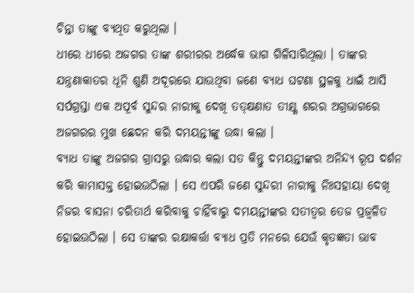ଚିନ୍ତା ତାଙ୍କୁ ବ୍ୟଥିତ କରୁଥିଲା ।
ଧୀରେ ଧୀରେ ଅଜଗର ତାଙ୍କ ଶରୀରର ଅର୍ଦ୍ଧେକ ଭାଗ ଗିଳିସାରିଥିଲା । ତାଙ୍କର ଯନ୍ତ୍ରଣାକାତର ଧୂନି ଶୁଣି ଅଦୂରରେ ଯାଉଥିବା ଜଣେ ବ୍ୟାଧ ଘଟଣା ସ୍ଥଳକୁ ଧାଇଁ ଆସି ସର୍ପଗ୍ରସ୍ତା ଏକ ଅପୂର୍ବ ସୁନ୍ଦର ନାରୀକୁ ଦେଖି ତତ୍କ୍ଷଣାତ ତୀକ୍ଷ୍ଣ ଶରର ଅଗ୍ରଭାଗରେ ଅଜଗରର ମୁଖ ଛେଦନ କରି ଦମୟନ୍ତୀଙ୍କୁ ଉଦ୍ଧା କଲା ।
ବ୍ୟାଧ ତାଙ୍କୁ ଅଜଗର ଗ୍ରାସରୁ ଉଦ୍ଧାର କଲା ସତ କିନ୍ତୁ ଦମୟନ୍ତୀଙ୍କର ଅନିନ୍ଦ୍ୟ ରୂପ ଦର୍ଶନ କରି କାମାସକ୍ତ ହୋଇଉଠିଲା । ସେ ଏପରି ଜଣେ ସୁନ୍ଦରୀ ନାରୀକୁ ନିଃସହାୟା ଦେଖି ନିଜର ବାସନା ଚରିତାର୍ଥ କରିବାକୁ ଚାହିଁବାରୁ ଦମୟନ୍ତୀଙ୍କର ସତୀତ୍ୱର ତେଜ ପ୍ରଜ୍ୱଳିତ ହୋଇଉଠିଲା । ସେ ତାଙ୍କର ରକ୍ଷାକର୍ତ୍ତା ବ୍ୟାଧ ପ୍ରତି ମନରେ ଯେଉଁ କୃତଜ୍ଞତା ଭାବ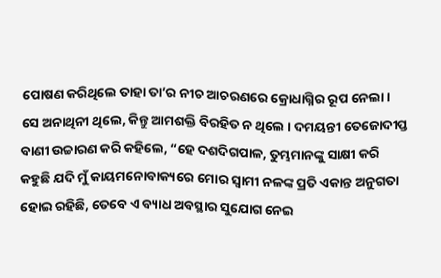ପୋଷଣ କରିଥିଲେ ତାହା ତା’ର ନୀଚ ଆଚରଣରେ କ୍ରୋଧାଗ୍ନିର ରୂପ ନେଲା ।
ସେ ଅନାଥିନୀ ଥିଲେ, କିନ୍ତୁ ଆମଶକ୍ତି ବିରହିତ ନ ଥିଲେ । ଦମୟନ୍ତୀ ତେଜୋଦୀପ୍ତ ବାଣୀ ଉଚ୍ଚାରଣ କରି କହିଲେ, “ହେ ଦଶଦିଗପାଳ, ତୁମ୍ଭମାନଙ୍କୁ ସାକ୍ଷୀ କରି କହୁଛି ଯଦି ମୁଁ କାୟମନୋବାକ୍ୟରେ ମୋର ସ୍ୱାମୀ ନଳଙ୍କ ପ୍ରତି ଏକାନ୍ତ ଅନୁଗତା ହୋଇ ରହିଛି, ତେବେ ଏ ବ୍ୟାଧ ଅବସ୍ଥାର ସୁଯୋଗ ନେଇ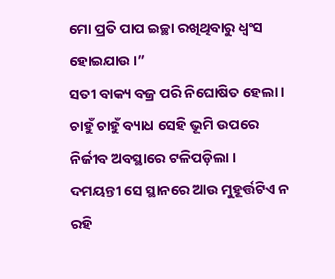ମୋ ପ୍ରତି ପାପ ଇଚ୍ଛା ରଖିଥିବାରୁ ଧ୍ୱଂସ ହୋଇଯାଉ ।”
ସତୀ ବାକ୍ୟ ବଜ୍ର ପରି ନିଘୋଷିତ ହେଲା । ଚାହୁଁ ଚାହୁଁ ବ୍ୟାଧ ସେହି ଭୂମି ଉପରେ ନିର୍ଜୀବ ଅବସ୍ଥାରେ ଟଳିପଡ଼ିଲା ।
ଦମୟନ୍ତୀ ସେ ସ୍ଥାନରେ ଆଉ ମୁହୂର୍ତ୍ତଟିଏ ନ ରହି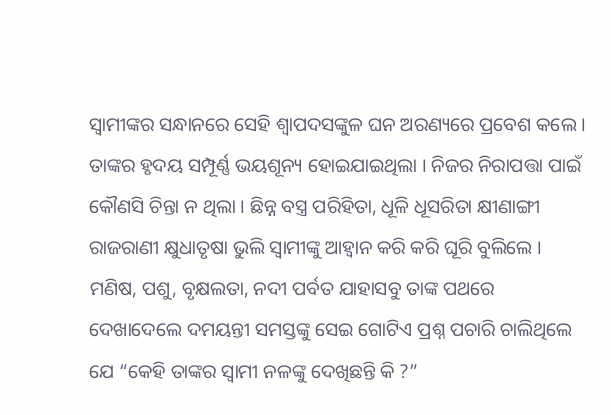ସ୍ୱାମୀଙ୍କର ସନ୍ଧାନରେ ସେହି ଶ୍ୱାପଦସଙ୍କୁଳ ଘନ ଅରଣ୍ୟରେ ପ୍ରବେଶ କଲେ । ତାଙ୍କର ହୃଦୟ ସମ୍ପୂର୍ଣ୍ଣ ଭୟଶୂନ୍ୟ ହୋଇଯାଇଥିଲା । ନିଜର ନିରାପତ୍ତା ପାଇଁ କୌଣସି ଚିନ୍ତା ନ ଥିଲା । ଛିନ୍ନ ବସ୍ତ୍ର ପରିହିତା, ଧୂଳି ଧୂସରିତା କ୍ଷୀଣାଙ୍ଗୀ ରାଜରାଣୀ କ୍ଷୁଧାତୃଷା ଭୁଲି ସ୍ୱାମୀଙ୍କୁ ଆହ୍ୱାନ କରି କରି ଘୂରି ବୁଲିଲେ । ମଣିଷ, ପଶୁ, ବୃକ୍ଷଲତା, ନଦୀ ପର୍ବତ ଯାହାସବୁ ତାଙ୍କ ପଥରେ ଦେଖାଦେଲେ ଦମୟନ୍ତୀ ସମସ୍ତଙ୍କୁ ସେଇ ଗୋଟିଏ ପ୍ରଶ୍ନ ପଚାରି ଚାଲିଥିଲେ ଯେ “କେହି ତାଙ୍କର ସ୍ୱାମୀ ନଳଙ୍କୁ ଦେଖିଛନ୍ତି କି ?”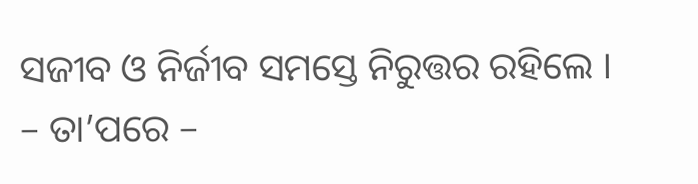ସଜୀବ ଓ ନିର୍ଜୀବ ସମସ୍ତେ ନିରୁତ୍ତର ରହିଲେ ।
– ତା’ପରେ –